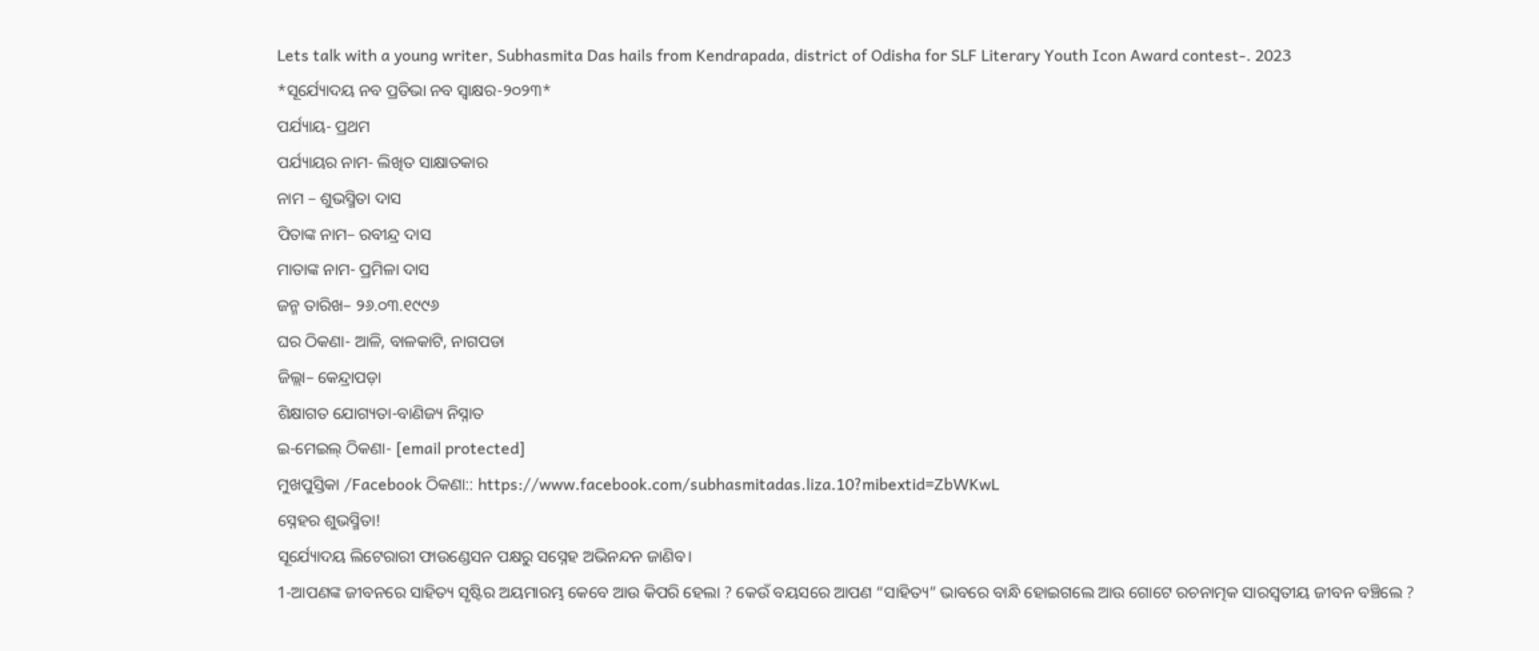Lets talk with a young writer, Subhasmita Das hails from Kendrapada, district of Odisha for SLF Literary Youth Icon Award contest-. 2023
*ସୂର୍ଯ୍ୟୋଦୟ ନବ ପ୍ରତିଭା ନବ ସ୍ବାକ୍ଷର-୨୦୨୩*
ପର୍ଯ୍ୟାୟ- ପ୍ରଥମ
ପର୍ଯ୍ୟାୟର ନାମ- ଲିଖିତ ସାକ୍ଷାତକାର
ନାମ – ଶୁଭସ୍ମିତା ଦାସ
ପିତାଙ୍କ ନାମ– ରବୀନ୍ଦ୍ର ଦାସ
ମାତାଙ୍କ ନାମ- ପ୍ରମିଳା ଦାସ
ଜନ୍ମ ତାରିଖ– ୨୬.୦୩.୧୯୯୬
ଘର ଠିକଣା- ଆଳି, ବାଳକାଟି, ନାଗପଡା
ଜିଲ୍ଲା– କେନ୍ଦ୍ରାପଡ଼ା
ଶିକ୍ଷାଗତ ଯୋଗ୍ୟତା-ବାଣିଜ୍ୟ ନିସ୍ନାତ
ଇ-ମେଇଲ୍ ଠିକଣା- [email protected]
ମୁଖପୁସ୍ତିକା /Facebook ଠିକଣା:: https://www.facebook.com/subhasmitadas.liza.10?mibextid=ZbWKwL
ସ୍ନେହର ଶୁଭସ୍ମିତା!
ସୂର୍ଯ୍ୟୋଦୟ ଲିଟେରାରୀ ଫାଉଣ୍ଡେସନ ପକ୍ଷରୁ ସସ୍ନେହ ଅଭିନନ୍ଦନ ଜାଣିବ।
1-ଆପଣଙ୍କ ଜୀବନରେ ସାହିତ୍ୟ ସୃଷ୍ଟିର ଅୟମାରମ୍ଭ କେବେ ଆଉ କିପରି ହେଲା ? କେଉଁ ବୟସରେ ଆପଣ “ସାହିତ୍ୟ” ଭାବରେ ବାନ୍ଧି ହୋଇଗଲେ ଆଉ ଗୋଟେ ରଚନାତ୍ମକ ସାରସ୍ବତୀୟ ଜୀବନ ବଞ୍ଚିଲେ ?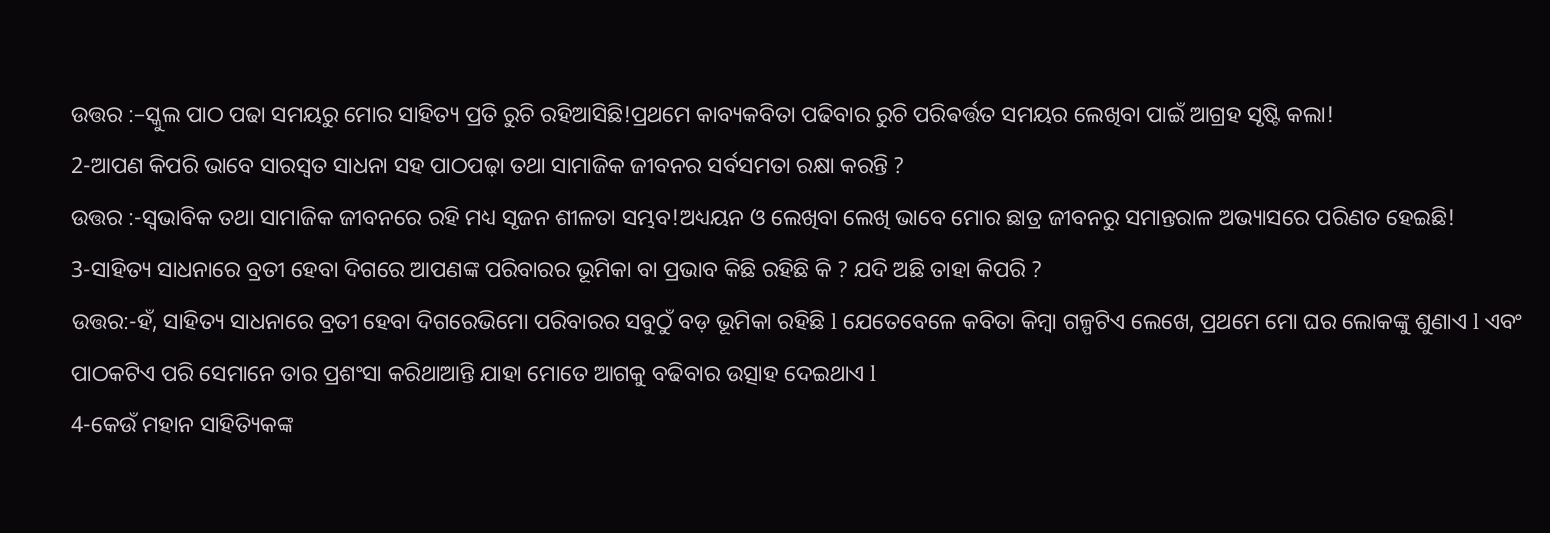ଉତ୍ତର :–ସ୍କୁଲ ପାଠ ପଢା ସମୟରୁ ମୋର ସାହିତ୍ୟ ପ୍ରତି ରୁଚି ରହିଆସିଛି!ପ୍ରଥମେ କାବ୍ୟକବିତା ପଢିବାର ରୁଚି ପରିଵର୍ତ୍ତତ ସମୟର ଲେଖିବା ପାଇଁ ଆଗ୍ରହ ସୃଷ୍ଟି କଲା!
2-ଆପଣ କିପରି ଭାବେ ସାରସ୍ୱତ ସାଧନା ସହ ପାଠପଢ଼ା ତଥା ସାମାଜିକ ଜୀବନର ସର୍ବସମତା ରକ୍ଷା କରନ୍ତି ?
ଉତ୍ତର :-ସ୍ୱଭାବିକ ତଥା ସାମାଜିକ ଜୀବନରେ ରହି ମଧ୍ୟ ସୃଜନ ଶୀଳତା ସମ୍ଭବ!ଅଧ୍ୟୟନ ଓ ଲେଖିବା ଲେଖି ଭାବେ ମୋର ଛାତ୍ର ଜୀବନରୁ ସମାନ୍ତରାଳ ଅଭ୍ୟାସରେ ପରିଣତ ହେଇଛି!
3-ସାହିତ୍ୟ ସାଧନାରେ ବ୍ରତୀ ହେବା ଦିଗରେ ଆପଣଙ୍କ ପରିବାରର ଭୂମିକା ବା ପ୍ରଭାବ କିଛି ରହିଛି କି ? ଯଦି ଅଛି ତାହା କିପରି ?
ଉତ୍ତର:-ହଁ, ସାହିତ୍ୟ ସାଧନାରେ ବ୍ରତୀ ହେବା ଦିଗରେଭିମୋ ପରିବାରର ସବୁଠୁଁ ବଡ଼ ଭୂମିକା ରହିଛି l ଯେତେବେଳେ କବିତା କିମ୍ବା ଗଳ୍ପଟିଏ ଲେଖେ, ପ୍ରଥମେ ମୋ ଘର ଲୋକଙ୍କୁ ଶୁଣାଏ l ଏବଂ ପାଠକଟିଏ ପରି ସେମାନେ ତାର ପ୍ରଶଂସା କରିଥାଆନ୍ତି ଯାହା ମୋତେ ଆଗକୁ ବଢିବାର ଉତ୍ସାହ ଦେଇଥାଏ l
4-କେଉଁ ମହାନ ସାହିତ୍ୟିକଙ୍କ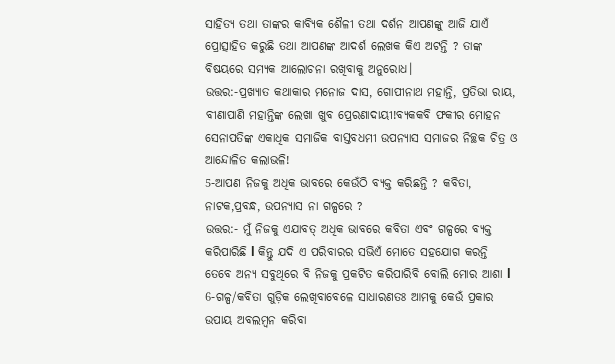ସାହିତ୍ୟ ତଥା ତାଙ୍କର କାବ୍ୟିକ ଶୈଳୀ ତଥା ଦର୍ଶନ ଆପଣଙ୍କୁ ଆଜି ଯାଏଁ ପ୍ରୋତ୍ସାହିତ କରୁଛି ତଥା ଆପଣଙ୍କ ଆଦର୍ଶ ଲେଖକ କିଏ ଅଟନ୍ତି ? ତାଙ୍କ ବିଷୟରେ ସମ୍ୟକ ଆଲୋଚନା ରଖିବାକୁ ଅନୁରୋଧ।
ଉତ୍ତର:-ପ୍ରଖ୍ୟାତ କଥାକାର ମନୋଜ ଦାସ, ଗୋପୀନାଥ ମହାନ୍ତି, ପ୍ରତିଭା ରାୟ, ବୀଣାପାଣି ମହାନ୍ତିଙ୍କ ଲେଖା ଖୁବ ପ୍ରେରଣାଦାୟୀ!ବ୍ୟକକବି ଫକୀର ମୋହନ ସେନାପତିଙ୍କ ଏକାଧିକ ସମାଜିକ ବାସ୍ତବଧମୀ ଉପନ୍ୟାସ ସମାଜର ନିଚ୍ଛକ ଚିତ୍ର ଓ ଆନ୍ଦୋଳିତ କଲାଭଳି!
5-ଆପଣ ନିଜକୁ ଅଧିକ ଭାବରେ କେଉଁଠି ବ୍ୟକ୍ତ କରିଛନ୍ତି ? କବିତା, ନାଟକ,ପ୍ରବନ୍ଧ, ଉପନ୍ୟାସ ନା ଗଳ୍ପରେ ?
ଉତ୍ତର:- ମୁଁ ନିଜକୁ ଏଯାବତ୍ ଅଧିକ ଭାବରେ କବିତା ଏବଂ ଗଳ୍ପରେ ବ୍ୟକ୍ତ କରିପାରିଛି l କିନ୍ତୁ ଯଦି ଏ ପରିବାରର ସଭିଏଁ ମୋତେ ସହଯୋଗ କରନ୍ତି ତେବେ ଅନ୍ୟ ସବୁଥିରେ ବି ନିଜକୁ ପ୍ରକଟିତ କରିପାରିବି ବୋଲି ମୋର ଆଶା l
6-ଗଳ୍ପ/କବିତା ଗୁଡ଼ିକ ଲେଖିବାବେଳେ ସାଧାରଣତଃ ଆମକୁ କେଉଁ ପ୍ରକାର ଉପାୟ ଅବଲମ୍ବନ କରିବା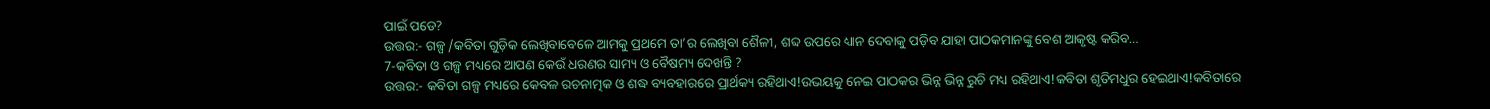ପାଇଁ ପଡେ?
ଉତ୍ତର:- ଗଳ୍ପ /କବିତା ଗୁଡ଼ିକ ଲେଖିବାବେଳେ ଆମକୁ ପ୍ରଥମେ ତା’ର ଲେଖିବା ଶୈଳୀ, ଶବ୍ଦ ଉପରେ ଧ୍ୟାନ ଦେବାକୁ ପଡ଼ିବ ଯାହା ପାଠକମାନଙ୍କୁ ବେଶ ଆକୃଷ୍ଟ କରିବ…
7-କବିତା ଓ ଗଳ୍ପ ମଧ୍ୟରେ ଆପଣ କେଉଁ ଧରଣର ସାମ୍ୟ ଓ ବୈଷମ୍ୟ ଦେଖନ୍ତି ?
ଉତ୍ତର:- କବିତା ଗଳ୍ପ ମଧ୍ୟରେ କେବଳ ରଚନାତ୍ମକ ଓ ଶଦ୍ଧ ବ୍ୟବହାରରେ ପ୍ରାର୍ଥକ୍ୟ ରହିଥାଏ!ଉଭୟକୁ ନେଇ ପାଠକର ଭିନ୍ନ ଭିନ୍ନ ରୁଚି ମଧ୍ୟ ରହିଥାଏ!କବିତା ଶୃତିମଧୁର ହେଇଥାଏ!କବିତାରେ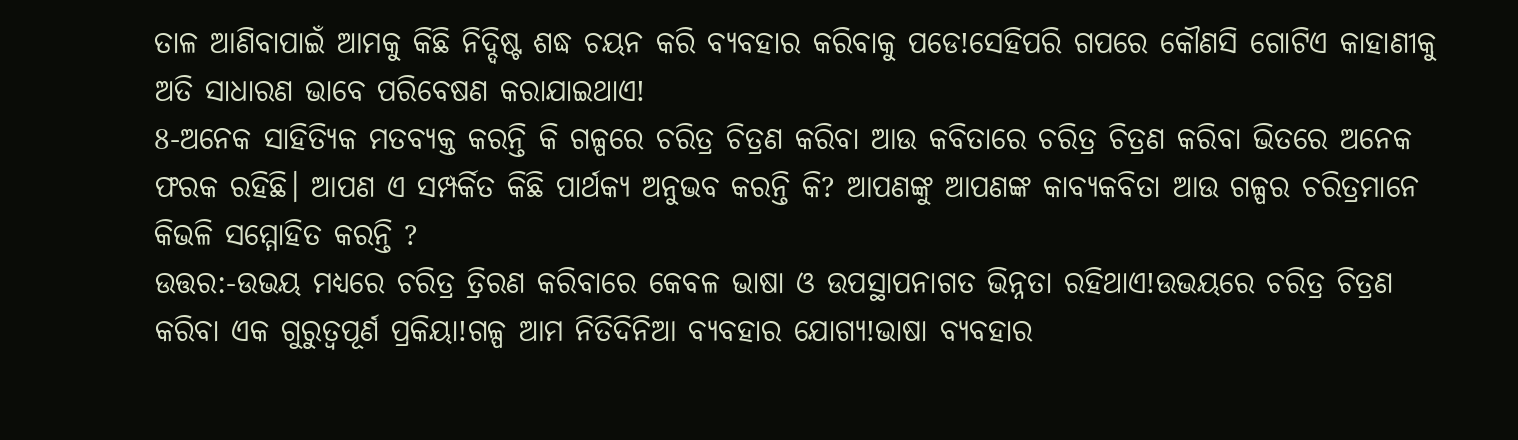ତାଳ ଆଣିବାପାଇଁ ଆମକୁ କିଛି ନିଦ୍ଦିଷ୍ଟ ଶଦ୍ଧ ଚୟନ କରି ବ୍ୟବହାର କରିବାକୁ ପଡେ!ସେହିପରି ଗପରେ କୌଣସି ଗୋଟିଏ କାହାଣୀକୁ ଅତି ସାଧାରଣ ଭାବେ ପରିବେଷଣ କରାଯାଇଥାଏ!
8-ଅନେକ ସାହିତ୍ୟିକ ମତବ୍ୟକ୍ତ କରନ୍ତି କି ଗଳ୍ପରେ ଚରିତ୍ର ଚିତ୍ରଣ କରିବା ଆଉ କବିତାରେ ଚରିତ୍ର ଚିତ୍ରଣ କରିବା ଭିତରେ ଅନେକ ଫରକ ରହିଛି। ଆପଣ ଏ ସମ୍ପର୍କିତ କିଛି ପାର୍ଥକ୍ୟ ଅନୁଭବ କରନ୍ତି କି? ଆପଣଙ୍କୁ ଆପଣଙ୍କ କାବ୍ୟକବିତା ଆଉ ଗଳ୍ପର ଚରିତ୍ରମାନେ କିଭଳି ସମ୍ମୋହିତ କରନ୍ତି ?
ଉତ୍ତର:-ଉଭୟ ମଧ୍ୟରେ ଚରିତ୍ର ତ୍ରିରଣ କରିବାରେ କେବଳ ଭାଷା ଓ ଉପସ୍ଥାପନାଗତ ଭିନ୍ନତା ରହିଥାଏ!ଉଭୟରେ ଚରିତ୍ର ଚିତ୍ରଣ କରିବା ଏକ ଗୁରୁତ୍ୱପୂର୍ଣ ପ୍ରକିୟା!ଗଳ୍ପ ଆମ ନିତିଦିନିଆ ବ୍ୟବହାର ଯୋଗ୍ୟ!ଭାଷା ବ୍ୟବହାର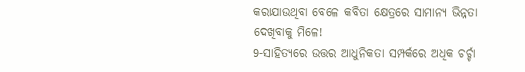କରାଯାଉଥିବା ବେଳେ କବିତା କ୍ଷେତ୍ରରେ ସାମାନ୍ୟ ଭିନ୍ନତା ଦେଖିବାକୁ ମିଳେ!
9-ସାହିତ୍ୟରେ ଉତ୍ତର ଆଧୁନିକତା ସମ୍ପର୍କରେ ଅଧିକ ଚର୍ଚ୍ଚା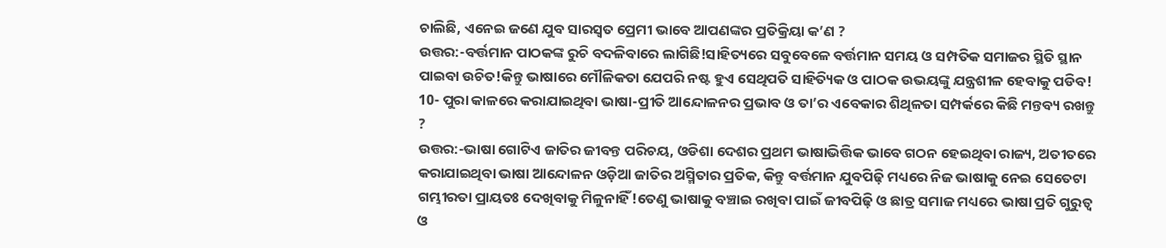ଚାଲିଛି, ଏନେଇ ଜଣେ ଯୁବ ସାରସ୍ୱତ ପ୍ରେମୀ ଭାବେ ଆପଣଙ୍କର ପ୍ରତିକ୍ରିୟା କ’ଣ ?
ଉତ୍ତର:-ବର୍ତ୍ତମାନ ପାଠକଙ୍କ ରୁଚି ବଦଳିବାରେ ଲାଗିଛି!ସାହିତ୍ୟରେ ସବୁବେଳେ ବର୍ତ୍ତମାନ ସମୟ ଓ ସମ୍ପତିକ ସମାଜର ସ୍ଥିତି ସ୍ଥାନ ପାଇବା ଉଚିତ!କିନ୍ତୁ ଭାଷାରେ ମୌଳିକତା ଯେପରି ନଷ୍ଟ ହୁଏ ସେଥିପତି ସାହିତ୍ୟିକ ଓ ପାଠକ ଉଭୟଙ୍କୁ ଯନ୍ତ୍ରଶୀଳ ହେବାକୁ ପଡିବ!
10- ପୁରା କାଳରେ କରାଯାଇଥିବା ଭାଷା-ପ୍ରୀତି ଆନ୍ଦୋଳନର ପ୍ରଭାବ ଓ ତା’ର ଏବେକାର ଶିଥିଳତା ସମ୍ପର୍କରେ କିଛି ମନ୍ତବ୍ୟ ରଖନ୍ତୁ ?
ଉତ୍ତର:-ଭାଷା ଗୋଟିଏ ଜାତିର ଜୀବନ୍ତ ପରିଚୟ, ଓଡିଶା ଦେଶର ପ୍ରଥମ ଭାଷାଭିତ୍ତିକ ଭାବେ ଗଠନ ହେଇଥିବା ରାଜ୍ୟ, ଅତୀତରେ କରାଯାଇଥିବା ଭାଷା ଆନ୍ଦୋଳନ ଓଡ଼ିଆ ଜାତିର ଅସ୍ମିତାର ପ୍ରତିକ, କିନ୍ତୁ ବର୍ତ୍ତମାନ ଯୁବପିଢ଼ି ମଧ୍ୟରେ ନିଜ ଭାଷାକୁ ନେଇ ସେତେଟା ଗମ୍ଭୀରତା ପ୍ରାୟତଃ ଦେଖିବାକୁ ମିଳୁନାହିଁ!ତେଣୁ ଭାଷାକୁ ବଞ୍ଚାଇ ରଖିବା ପାଇଁ ଜୀବପିଢ଼ି ଓ ଛାତ୍ର ସମାଜ ମଧ୍ୟରେ ଭାଷା ପ୍ରତି ଗୁରୁତ୍ୱ ଓ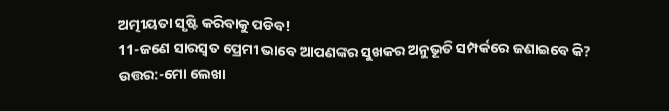ଅତ୍ମୀୟତା ସୃଷ୍ଟି କରିବାକୁ ପଡିବ!
11-ଜଣେ ସାରସ୍ୱତ ପ୍ରେମୀ ଭାବେ ଆପଣଙ୍କର ସୁଖକର ଅନୁଭୂତି ସମ୍ପର୍କରେ ଜଣାଇବେ କି?
ଉତ୍ତର:-ମୋ ଲେଖା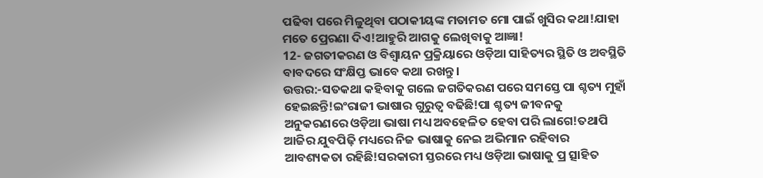ପଢିବା ପରେ ମିଳୁଥିବା ପଠାକୀୟଙ୍କ ମତାମତ ମୋ ପାଇଁ ଖୁସିର କଥା!ଯାହା ମତେ ପ୍ରେରଣା ଦିଏ!ଆହୁରି ଆଗକୁ ଲେଖିବାକୁ ଆଜ୍ଞା!
12- ଜଗତୀକରଣ ଓ ବିଶ୍ବାୟନ ପ୍ରକ୍ରିୟାରେ ଓଡ଼ିଆ ସାହିତ୍ୟର ସ୍ଥିତି ଓ ଅବସ୍ଥିତି ବାବଦରେ ସଂକ୍ଷିପ୍ତ ଭାବେ କଥା ରଖନ୍ତୁ।
ଉତ୍ତର:-ସତକଥା କହିବାକୁ ଗଲେ ଜଗତିକରଣ ପରେ ସମସ୍ତେ ପା ଶ୍ଚତ୍ୟ ମୁହାଁ ହେଇଛନ୍ତି!ଇଂରାଜୀ ଭାଷାର ଗୁରୁତ୍ୱ ବଢିଛି!ପା ଶ୍ଚତ୍ୟ ଜୀବନକୁ ଅନୁକରଣରେ ଓଡ଼ିଆ ଭାଷା ମଧ୍ୟ ଅବହେଳିତ ହେବା ପରି ଲାଗେ!ତଥାପି ଆଜିର ଯୁବପିଢ଼ି ମଧ୍ୟରେ ନିଜ ଭାଷାକୁ ନେଇ ଅଭିମାନ ରହିବାର ଆବଶ୍ୟକତା ରହିଛି!ସରକାରୀ ସ୍ତରରେ ମଧ୍ୟ ଓଡ଼ିଆ ଭାଷାକୁ ପ୍ର ତ୍ସାହିତ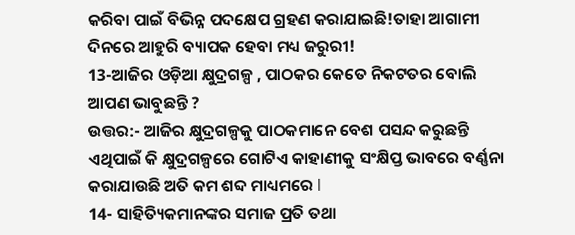କରିବା ପାଇଁ ବିଭିନ୍ନ ପଦକ୍ଷେପ ଗ୍ରହଣ କରାଯାଇଛି!ତାହା ଆଗାମୀ ଦିନରେ ଆହୁରି ବ୍ୟାପକ ହେବା ମଧ୍ୟ ଜରୁରୀ!
13-ଆଜିର ଓଡ଼ିଆ କ୍ଷୁଦ୍ରଗଳ୍ପ , ପାଠକର କେତେ ନିକଟତର ବୋଲି ଆପଣ ଭାବୁଛନ୍ତି ?
ଉତ୍ତର:- ଆଜିର କ୍ଷୁଦ୍ରଗଳ୍ପକୁ ପାଠକମାନେ ବେଶ ପସନ୍ଦ କରୁଛନ୍ତି ଏଥିପାଇଁ କି କ୍ଷୁଦ୍ରଗଳ୍ପରେ ଗୋଟିଏ କାହାଣୀକୁ ସଂକ୍ଷିପ୍ତ ଭାବରେ ବର୍ଣ୍ଣନା କରାଯାଉଛି ଅତି କମ ଶବ୍ଦ ମାଧ୍ୟମରେ l
14- ସାହିତ୍ୟିକମାନଙ୍କର ସମାଜ ପ୍ରତି ତଥା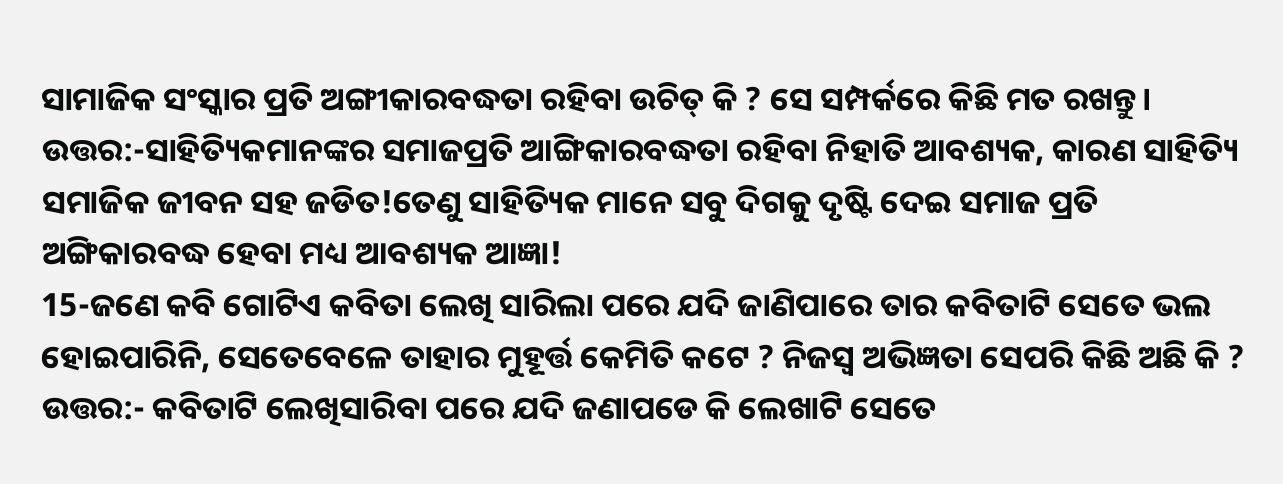ସାମାଜିକ ସଂସ୍କାର ପ୍ରତି ଅଙ୍ଗୀକାରବଦ୍ଧତା ରହିବା ଉଚିତ୍ କି ? ସେ ସମ୍ପର୍କରେ କିଛି ମତ ରଖନ୍ତୁ।
ଉତ୍ତର:-ସାହିତ୍ୟିକମାନଙ୍କର ସମାଜପ୍ରତି ଆଙ୍ଗିକାରବଦ୍ଧତା ରହିବା ନିହାତି ଆବଶ୍ୟକ, କାରଣ ସାହିତ୍ୟି ସମାଜିକ ଜୀବନ ସହ ଜଡିତ!ତେଣୁ ସାହିତ୍ୟିକ ମାନେ ସବୁ ଦିଗକୁ ଦୃଷ୍ଟି ଦେଇ ସମାଜ ପ୍ରତି ଅଙ୍ଗିକାରବଦ୍ଧ ହେବା ମଧ୍ୟ ଆବଶ୍ୟକ ଆଜ୍ଞା!
15-ଜଣେ କବି ଗୋଟିଏ କବିତା ଲେଖି ସାରିଲା ପରେ ଯଦି ଜାଣିପାରେ ତାର କବିତାଟି ସେତେ ଭଲ ହୋଇପାରିନି, ସେତେବେଳେ ତାହାର ମୁହୂର୍ତ୍ତ କେମିତି କଟେ ? ନିଜସ୍ବ ଅଭିଜ୍ଞତା ସେପରି କିଛି ଅଛି କି ?
ଉତ୍ତର:- କବିତାଟି ଲେଖିସାରିବା ପରେ ଯଦି ଜଣାପଡେ କି ଲେଖାଟି ସେତେ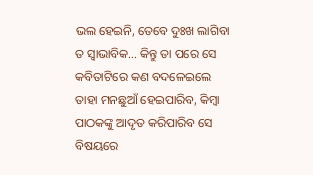ଭଲ ହେଇନି, ତେବେ ଦୁଃଖ ଲାଗିବା ତ ସ୍ୱାଭାବିକ… କିନ୍ତୁ ତା ପରେ ସେ କବିତାଟିରେ କଣ ବଦଳେଇଲେ ତାହା ମନଛୁଆଁ ହେଇପାରିବ, କିମ୍ବା ପାଠକଙ୍କୁ ଆଦୃତ କରିପାରିବ ସେ ବିଷୟରେ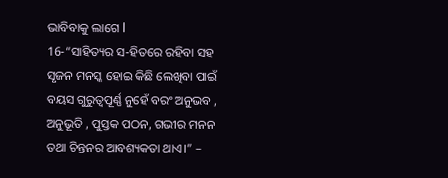ଭାବିବାକୁ ଲାଗେ l
16-“ସାହିତ୍ୟର ସ-ହିତରେ ରହିବା ସହ ସୃଜନ ମନସ୍କ ହୋଇ କିଛି ଲେଖିବା ପାଇଁ ବୟସ ଗୁରୁତ୍ୱପୂର୍ଣ୍ଣ ନୁହେଁ ବରଂ ଅନୁଭବ , ଅନୁଭୂତି , ପୁସ୍ତକ ପଠନ, ଗଭୀର ମନନ ତଥା ଚିନ୍ତନର ଆବଶ୍ୟକତା ଥାଏ।” –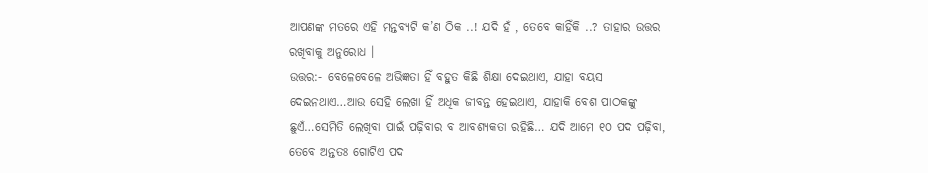ଆପଣଙ୍କ ମତରେ ଏହି ମନ୍ତବ୍ୟଟି କ’ଣ ଠିକ ..! ଯଦି ହଁ , ତେବେ କାହିଁକି ..? ତାହାର ଉତ୍ତର ରଖିବାକୁ ଅନୁରୋଧ ।
ଉତ୍ତର:- ବେଳେବେଳେ ଅଭିଜ୍ଞତା ହିଁ ବହୁତ କିଛି ଶିକ୍ଷା ଦେଇଥାଏ, ଯାହା ବୟସ ଦେଇନଥାଏ…ଆଉ ସେହି ଲେଖା ହିଁ ଅଧିକ ଜୀବନ୍ତ ହେଇଥାଏ, ଯାହାକି ବେଶ ପାଠକଙ୍କୁ ଛୁଏଁ…ସେମିତି ଲେଖିବା ପାଇଁ ପଢ଼ିବାର ବ ଆବଶ୍ୟକତା ରହିଛି… ଯଦି ଆମେ ୧୦ ପଦ ପଢ଼ିବା, ତେବେ ଅନ୍ତତଃ ଗୋଟିଏ ପଦ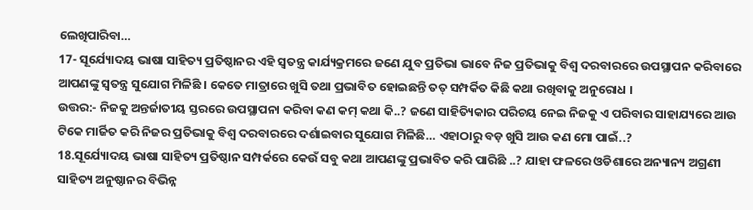ଲେଖିପାରିବା…
17- ସୂର୍ଯ୍ୟୋଦୟ ଭାଷା ସାହିତ୍ୟ ପ୍ରତିଷ୍ଠାନର ଏହି ସ୍ୱତନ୍ତ୍ର କାର୍ଯ୍ୟକ୍ରମରେ ଜଣେ ଯୁବ ପ୍ରତିଭା ଭାବେ ନିଜ ପ୍ରତିଭାକୁ ବିଶ୍ୱ ଦରବାରରେ ଉପସ୍ଥାପନ କରିବାରେ ଆପଣଙ୍କୁ ସ୍ୱତନ୍ତ୍ର ସୁଯୋଗ ମିଳିଛି । କେତେ ମାତ୍ରାରେ ଖୁସି ତଥା ପ୍ରଭାବିତ ହୋଇଛନ୍ତି ତତ୍ ସମ୍ପର୍କିତ କିଛି କଥା ରଖିବାକୁ ଅନୁରୋଧ ।
ଉତ୍ତର:- ନିଜକୁ ଅନ୍ତର୍ଜାତୀୟ ସ୍ତରରେ ଉପସ୍ଥାପନା କରିବା କଣ କମ୍ କଥା କି..? ଜଣେ ସାହିତ୍ୟିକାର ପରିଚୟ ନେଇ ନିଜକୁ ଏ ପରିବାର ସାହାଯ୍ୟରେ ଆଉ ଟିକେ ମାର୍ଜିତ କରି ନିଜର ପ୍ରତିଭାକୁ ବିଶ୍ୱ ଦରବାରରେ ଦର୍ଶାଇବାର ସୁଯୋଗ ମିଳିଛି… ଏହାଠାରୁ ବଡ଼ ଖୁସି ଆଉ କଣ ମୋ ପାଇଁ..?
18.ସୂର୍ଯ୍ୟୋଦୟ ଭାଷା ସାହିତ୍ୟ ପ୍ରତିଷ୍ଠାନ ସମ୍ପର୍କରେ କେଉଁ ସବୁ କଥା ଆପଣଙ୍କୁ ପ୍ରଭାବିତ କରି ପାରିଛି ..? ଯାହା ଫଳରେ ଓଡିଶାରେ ଅନ୍ୟାନ୍ୟ ଅଗ୍ରଣୀ ସାହିତ୍ୟ ଅନୁଷ୍ଠାନର ବିଭିନ୍ନ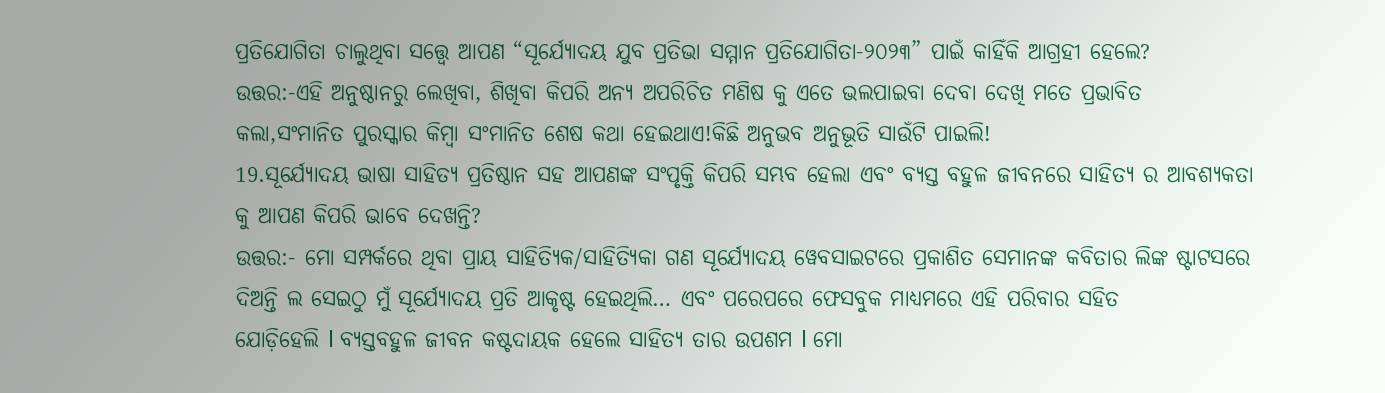ପ୍ରତିଯୋଗିତା ଚାଲୁଥିବା ସତ୍ତ୍ୱେ ଆପଣ “ସୂର୍ଯ୍ୟୋଦୟ ଯୁବ ପ୍ରତିଭା ସମ୍ମାନ ପ୍ରତିଯୋଗିତା-୨୦୨୩” ପାଇଁ କାହିଁକି ଆଗ୍ରହୀ ହେଲେ?
ଉତ୍ତର:-ଏହି ଅନୁଷ୍ଠାନରୁ ଲେଖିବା, ଶିଖିବା କିପରି ଅନ୍ୟ ଅପରିଚିତ ମଣିଷ କୁ ଏତେ ଭଲପାଇବା ଦେବା ଦେଖି ମତେ ପ୍ରଭାବିତ କଲା,ସଂମାନିତ ପୁରସ୍କାର କିମ୍ଵା ସଂମାନିତ ଶେଷ କଥା ହେଇଥାଏ!କିଛି ଅନୁଭବ ଅନୁଭୂତି ସାଉଁଟି ପାଇଲି!
19.ସୂର୍ଯ୍ୟୋଦୟ ଭାଷା ସାହିତ୍ୟ ପ୍ରତିଷ୍ଠାନ ସହ ଆପଣଙ୍କ ସଂପୃକ୍ତି କିପରି ସମ୍ଭବ ହେଲା ଏବଂ ବ୍ୟସ୍ତ ବହୁଳ ଜୀବନରେ ସାହିତ୍ୟ ର ଆବଶ୍ୟକତା କୁ ଆପଣ କିପରି ଭାବେ ଦେଖନ୍ତି?
ଉତ୍ତର:- ମୋ ସମ୍ପର୍କରେ ଥିବା ପ୍ରାୟ ସାହିତ୍ୟିକ/ସାହିତ୍ୟିକା ଗଣ ସୂର୍ଯ୍ୟୋଦୟ ୱେବସାଇଟରେ ପ୍ରକାଶିତ ସେମାନଙ୍କ କବିତାର ଲିଙ୍କ ଷ୍ଟାଟସରେ ଦିଅନ୍ତି ଲ ସେଇଠୁ ମୁଁ ସୂର୍ଯ୍ୟୋଦୟ ପ୍ରତି ଆକୃଷ୍ଟ ହେଇଥିଲି… ଏବଂ ପରେପରେ ଫେସବୁକ ମାଧ୍ୟମରେ ଏହି ପରିବାର ସହିତ
ଯୋଡ଼ିହେଲି l ବ୍ୟସ୍ତବହୁଳ ଜୀବନ କଷ୍ଟଦାୟକ ହେଲେ ସାହିତ୍ୟ ତାର ଉପଶମ l ମୋ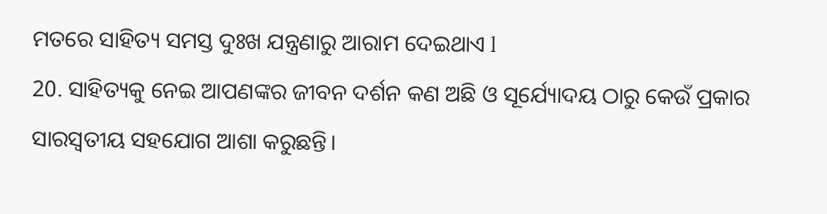ମତରେ ସାହିତ୍ୟ ସମସ୍ତ ଦୁଃଖ ଯନ୍ତ୍ରଣାରୁ ଆରାମ ଦେଇଥାଏ l
20. ସାହିତ୍ୟକୁ ନେଇ ଆପଣଙ୍କର ଜୀବନ ଦର୍ଶନ କଣ ଅଛି ଓ ସୂର୍ଯ୍ୟୋଦୟ ଠାରୁ କେଉଁ ପ୍ରକାର ସାରସ୍ବତୀୟ ସହଯୋଗ ଆଶା କରୁଛନ୍ତି।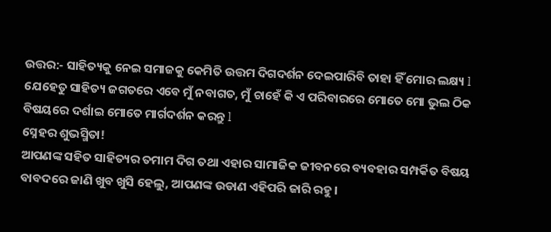ଉତ୍ତର:- ସାହିତ୍ୟକୁ ନେଇ ସମାଜକୁ କେମିତି ଉତ୍ତମ ଦିଗଦର୍ଶନ ଦେଇପାରିବି ତାହା ହିଁ ମୋର ଲକ୍ଷ୍ୟ l ଯେହେତୁ ସାହିତ୍ୟ ଜଗତରେ ଏବେ ମୁଁ ନବାଗତ, ମୁଁ ଚାହେଁ କି ଏ ପରିବାରରେ ମୋତେ ମୋ ଭୁଲ ଠିକ ବିଷୟରେ ଦର୍ଶାଇ ମୋତେ ମାର୍ଗଦର୍ଶନ କରନ୍ତୁ l
ସ୍ନେହର ଶୁଭସ୍ମିତା!
ଆପଣଙ୍କ ସହିତ ସାହିତ୍ୟର ତମାମ ଦିଗ ତଥା ଏହାର ସାମାଜିକ ଜୀବନରେ ବ୍ୟବହାର ସମ୍ପର୍କିତ ବିଷୟ ବାବଦରେ ଜାଣି ଖୁବ ଖୁସି ହେଲୁ, ଆପଣଙ୍କ ଉଡାଣ ଏହିପରି ଜାରି ରହୁ।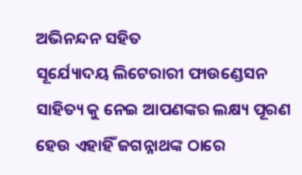ଅଭିନନ୍ଦନ ସହିତ
ସୂର୍ଯ୍ୟୋଦୟ ଲିଟେରାରୀ ଫାଉଣ୍ଡେସନ
ସାହିତ୍ୟ କୁ ନେଇ ଆପଣଙ୍କର ଲକ୍ଷ୍ୟ ପୂରଣ ହେଉ ଏହାହିଁ ଜଗନ୍ନାଥଙ୍କ ଠାରେ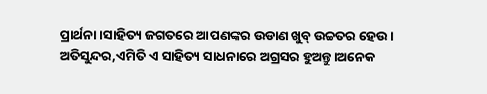ପ୍ରାର୍ଥନା।ସାହିତ୍ୟ ଜଗତରେ ଆପଣଙ୍କର ଉଡାଣ ଖୁବ୍ ଉଚ୍ଚତର ହେଉ।
ଅତିସୁନ୍ଦର,ଏମିତି ଏ ସାହିତ୍ୟ ସାଧନାରେ ଅଗ୍ରସର ହୁଅନ୍ତୁ।ଅନେକ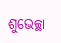ଶୁଭେଚ୍ଛା